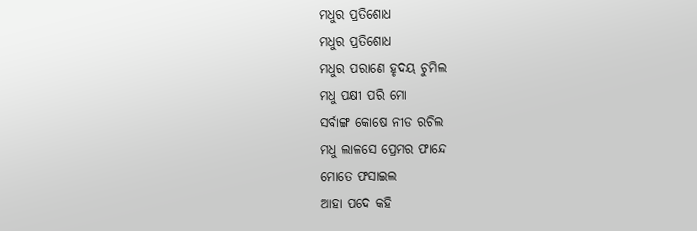ମଧୁର ପ୍ରତିଶୋଧ
ମଧୁର ପ୍ରତିଶୋଧ
ମଧୁର ପରାଣେ ହୃଦୟ ଚୁମିଲ
ମଧୁ ପକ୍ଷୀ ପରି ମୋ
ସର୍ବାଙ୍ଗ କୋଷେ ନୀଡ ରଚିଲ
ମଧୁ ଲାଳସେ ପ୍ରେମର ଫାନ୍ଦେ
ମୋତେ ଫସାଇଲ
ଆହା ପଦେ କହି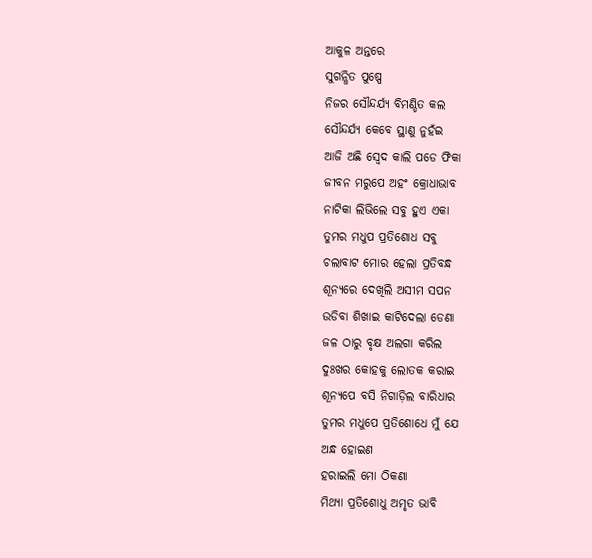ଆକୁଳ ଅନ୍ତରେ
ସୁଗନ୍ଧିତ ପୁଷ୍ପେ
ନିଜର ସୌନ୍ଦର୍ଯ୍ୟ ବିମଣ୍ଡିତ କଲ
ସୌନ୍ଦର୍ଯ୍ୟ କେବେ ସ୍ଥାଣୁ ନୁହଁଇ
ଆଜି ଅଛି ସ୍ବେଦ କାଲି ପଡେ ଫିକା
ଜୀବନ ମରୁପେ ଅହଂ କ୍ରୋଧାଭାବ
ନାଟିକା ଲିଭିଲେ ସବୁ ହୁଏ ଏକା
ତୁମର ମଧୁପ ପ୍ରତିଶୋଧ ସବୁ
ଚଲାବାଟ ମୋର ହେଲା ପ୍ରତିବନ୍ଧ
ଶୂନ୍ୟରେ ଦେଖିଲି ଅସୀମ ସପନ
ଉଡିବା ଶିଖାଇ କାଟିଦେଲା ଡେଣା
ଜଳ ଠାରୁ ବୃକ୍ଷ ଅଲଗା କରିଲ
ଦୁଃଖର କୋହକୁ ଲୋତକ କରାଇ
ଶୂନ୍ୟପେ ବସି ନିଗାଡ଼ିଲ ବାରିଧାର
ତୁମର ମଧୁପେ ପ୍ରତିଶୋଧେ ମୁଁ ଯେ
ଅନ୍ଧ ହୋଇଣ
ହରାଇଲି ମୋ ଠିକଣା
ମିଥ୍ୟା ପ୍ରତିଶୋଧୁ ଅମୃତ ଭାବି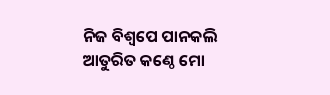ନିଜ ବିଶ୍ୱପେ ପାନକଲି
ଆତୁରିତ କଣ୍ଠେ ମୋ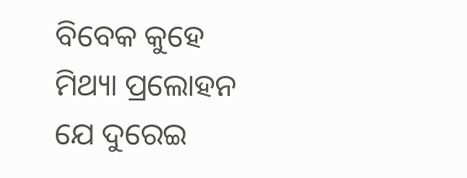ବିବେକ କୁହେ
ମିଥ୍ୟା ପ୍ରଲୋହନ
ଯେ ଦୁରେଇ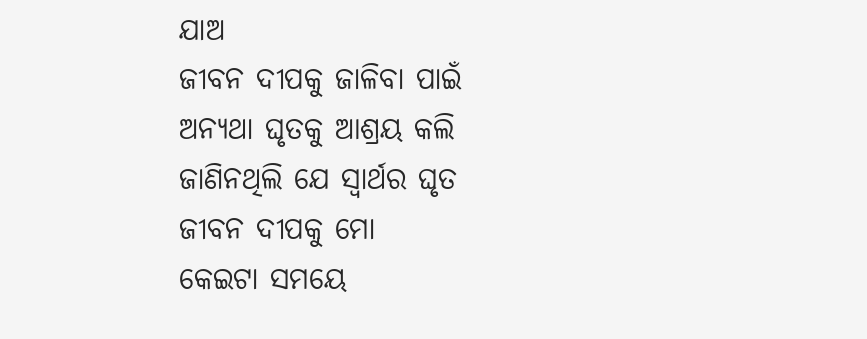ଯାଅ
ଜୀବନ ଦୀପକୁ ଜାଳିବା ପାଇଁ
ଅନ୍ୟଥା ଘୃତକୁ ଆଶ୍ରୟ କଲି
ଜାଣିନଥିଲି ଯେ ସ୍ୱାର୍ଥର ଘୃତ
ଜୀବନ ଦୀପକୁ ମୋ
କେଇଟା ସମୟେ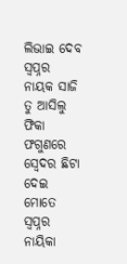ଲିଭାଇ ଦେବ
ସ୍ୱପ୍ନର ନାୟକ ସାଜି ତୁ ଆସିଲୁ
ଫିକା ଫଗୁଣରେ
ସ୍ବେଦର ଛିଟା ଦେଇ
ମୋତେ ସ୍ୱପ୍ନର ନାୟିକା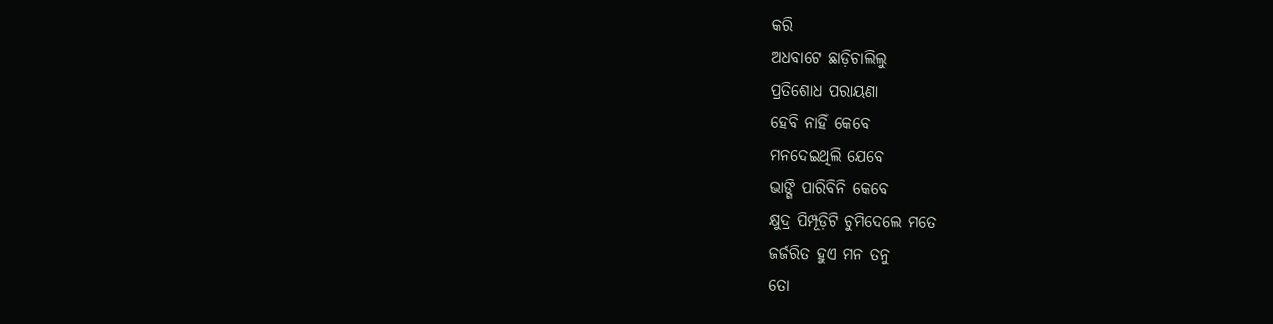କରି
ଅଧବାଟେ ଛାଡ଼ିଚାଲିଲୁ
ପ୍ରତିଶୋଧ ପରାୟଣା
ହେବି ନାହିଁ କେବେ
ମନଦେଇଥିଲି ଯେବେ
ଭାଙ୍ଗି ପାରିବିନି କେବେ
କ୍ଷୁଦ୍ର ପିମ୍ପୂଡ଼ିଟି ଚୁମିଦେଲେ ମତେ
ଜର୍ଜରିତ ହୁଏ ମନ ତନୁ
ତୋ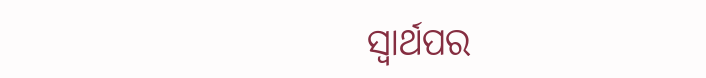ସ୍ୱାର୍ଥପର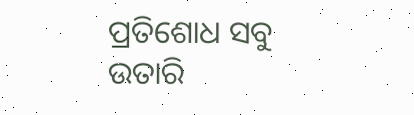ପ୍ରତିଶୋଧ ସବୁ
ଉତାରି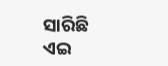ସାରିଛି
ଏଇ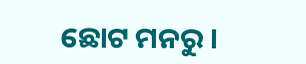ଛୋଟ ମନରୁ ।